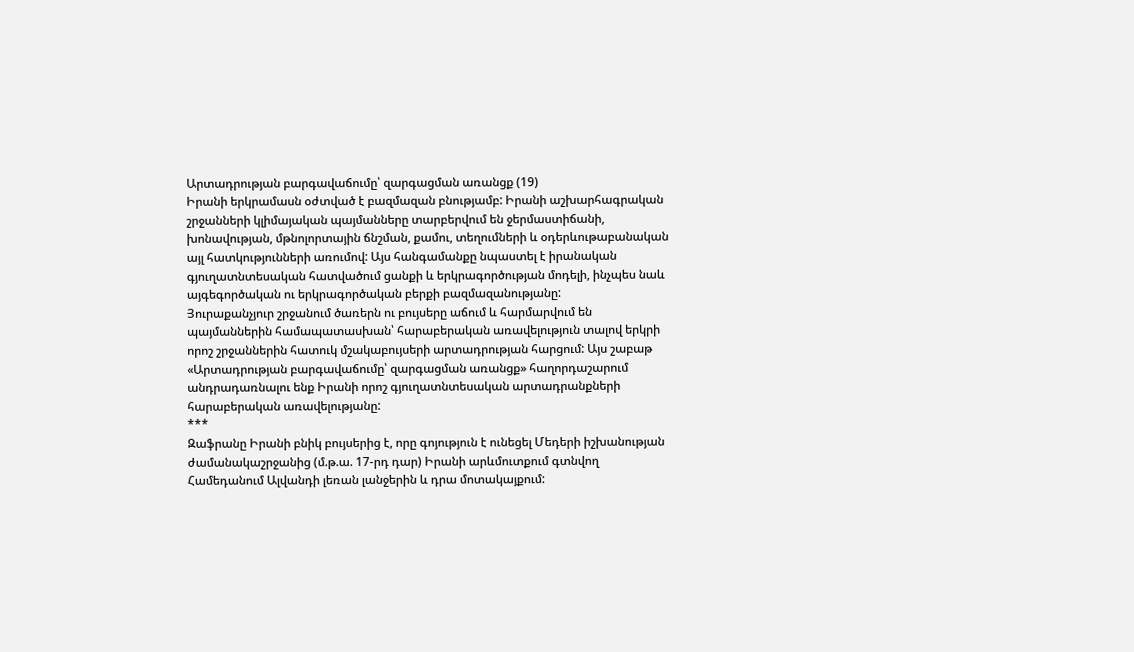Արտադրության բարգավաճումը՝ զարգացման առանցք (19)
Իրանի երկրամասն օժտված է բազմազան բնությամբ: Իրանի աշխարհագրական շրջանների կլիմայական պայմանները տարբերվում են ջերմաստիճանի, խոնավության, մթնոլորտային ճնշման, քամու, տեղումների և օդերևութաբանական այլ հատկությունների առումով: Այս հանգամանքը նպաստել է իրանական գյուղատնտեսական հատվածում ցանքի և երկրագործության մոդելի, ինչպես նաև այգեգործական ու երկրագործական բերքի բազմազանությանը:
Յուրաքանչյուր շրջանում ծառերն ու բույսերը աճում և հարմարվում են պայմաններին համապատասխան՝ հարաբերական առավելություն տալով երկրի որոշ շրջաններին հատուկ մշակաբույսերի արտադրության հարցում: Այս շաբաթ «Արտադրության բարգավաճումը՝ զարգացման առանցք» հաղորդաշարում անդրադառնալու ենք Իրանի որոշ գյուղատնտեսական արտադրանքների հարաբերական առավելությանը:
***
Զաֆրանը Իրանի բնիկ բույսերից է, որը գոյություն է ունեցել Մեդերի իշխանության ժամանակաշրջանից (մ.թ.ա. 17-րդ դար) Իրանի արևմուտքում գտնվող Համեդանում Ալվանդի լեռան լանջերին և դրա մոտակայքում: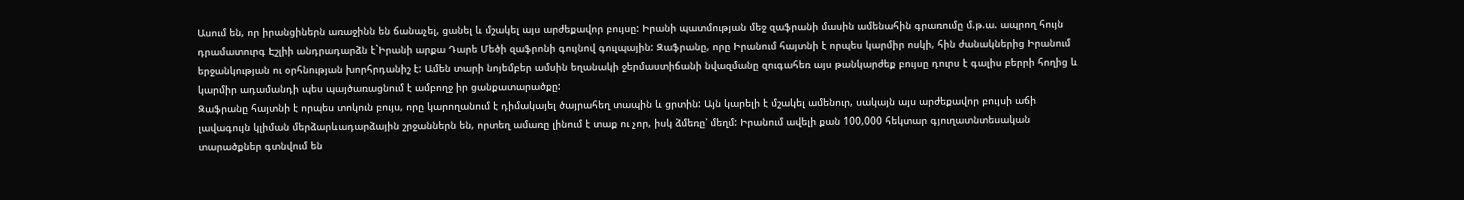Ասում են, որ իրանցիներն առաջինն են ճանաչել, ցանել և մշակել այս արժեքավոր բույսը: Իրանի պատմության մեջ զաֆրանի մասին ամենահին գրառումը մ.թ.ա. ապրող հույն դրամատուրգ Էշլիի անդրադարձն է`Իրանի արքա Դարե Մեծի զաֆրոնի գույնով գուլպային: Զաֆրանը, որը Իրանում հայտնի է որպես կարմիր ոսկի, հին ժանակներից Իրանում երջանկության ու օրհնության խորհրդանիշ է: Ամեն տարի նոյեմբեր ամսին եղանակի ջերմաստիճանի նվազմանը զուգահեռ այս թանկարժեք բույսը դուրս է գալիս բերրի հողից և կարմիր ադամանդի պես պայծառացնում է ամբողջ իր ցանքատարածքը:
Զաֆրանը հայտնի է որպես տոկուն բույս, որը կարողանում է դիմակայել ծայրահեղ տապին և ցրտին: Այն կարելի է մշակել ամենուր, սակայն այս արժեքավոր բույսի աճի լավագույն կլիման մերձարևադարձային շրջաններն են, որտեղ ամառը լինում է տաք ու չոր, իսկ ձմեռը՝ մեղմ: Իրանում ավելի քան 100,000 հեկտար գյուղատնտեսական տարածքներ գտնվում են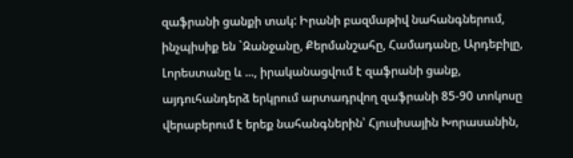զաֆրանի ցանքի տակ: Իրանի բազմաթիվ նահանգներում, ինչպիսիք են `Զանջանը, Քերմանշահը, Համադանը, Արդեբիլը, Լորեստանը և ..., իրականացվում է զաֆրանի ցանք, այդուհանդերձ երկրում արտադրվող զաֆրանի 85-90 տոկոսը վերաբերում է երեք նահանգներին՝ Հյուսիսային Խորասանին,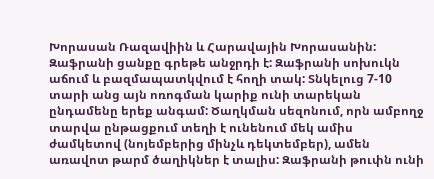Խորասան Ռազավիին և Հարավային Խորասանին:
Զաֆրանի ցանքը գրեթե անջրդի է: Զաֆրանի սոխուկն աճում և բազմապատկվում է հողի տակ: Տնկելուց 7-10 տարի անց այն ոռոգման կարիք ունի տարեկան ընդամենը երեք անգամ: Ծաղկման սեզոնում, որն ամբողջ տարվա ընթացքում տեղի է ունենում մեկ ամիս ժամկետով (նոյեմբերից մինչև դեկտեմբեր), ամեն առավոտ թարմ ծաղիկներ է տալիս: Զաֆրանի թուփն ունի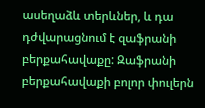ասեղաձև տերևներ, և դա դժվարացնում է զաֆրանի բերքահավաքը: Զաֆրանի բերքահավաքի բոլոր փուլերն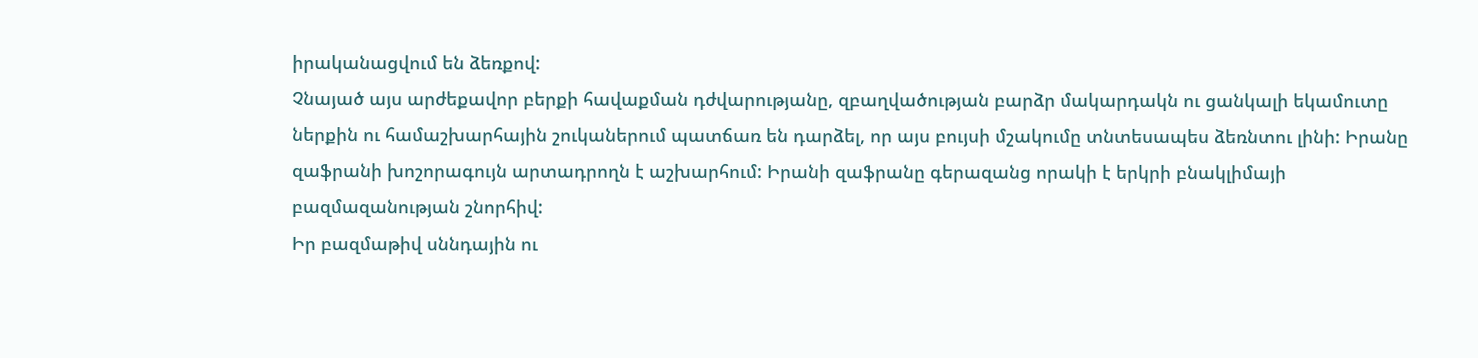իրականացվում են ձեռքով:
Չնայած այս արժեքավոր բերքի հավաքման դժվարությանը, զբաղվածության բարձր մակարդակն ու ցանկալի եկամուտը ներքին ու համաշխարհային շուկաներում պատճառ են դարձել, որ այս բույսի մշակումը տնտեսապես ձեռնտու լինի: Իրանը զաֆրանի խոշորագույն արտադրողն է աշխարհում: Իրանի զաֆրանը գերազանց որակի է երկրի բնակլիմայի բազմազանության շնորհիվ:
Իր բազմաթիվ սննդային ու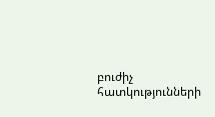բուժիչ հատկությունների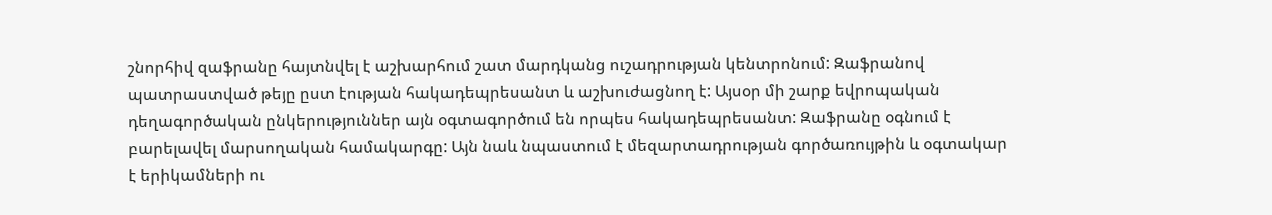շնորհիվ զաֆրանը հայտնվել է աշխարհում շատ մարդկանց ուշադրության կենտրոնում: Զաֆրանով պատրաստված թեյը ըստ էության հակադեպրեսանտ և աշխուժացնող է: Այսօր մի շարք եվրոպական դեղագործական ընկերություններ այն օգտագործում են որպես հակադեպրեսանտ: Զաֆրանը օգնում է բարելավել մարսողական համակարգը: Այն նաև նպաստում է մեզարտադրության գործառույթին և օգտակար է երիկամների ու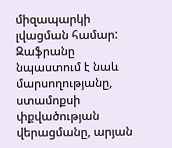միզապարկի լվացման համար: Զաֆրանը նպաստում է նաև մարսողությանը, ստամոքսի փքվածության վերացմանը, արյան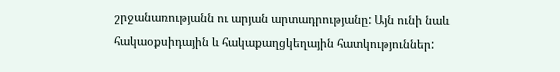շրջանառությանն ու արյան արտադրությանը: Այն ունի նաև հակաօքսիդային և հակաքաղցկեղային հատկություններ: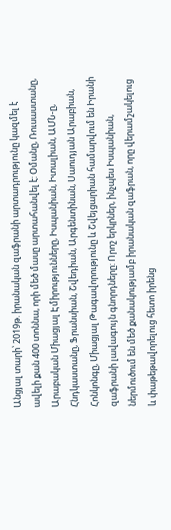Անցյալ տարի՝ 2019թ. իրանական զաֆրանի արտադրությունը կազմել է ավելի քան 400 տոննա, որի մեծ մասը արտահանվել է: Օմանը, Ռուսաստանը, Արաբական Միացյալ Էմիրությունները, Իսպանիան, Իտալիան, ԱՄՆ-ը, Հնդկաստանը, Ֆրանսիան, Շվեդիան, Արգենտինան, Սաուդյան Արաբիան, Հոնկոնգը, Միացյալ Թագավորությունը և Շվեյցարիան համարվում են Իրանի զաֆրանի լավագույն գնորդները: Որոշ երկրներ, ինչպես Իսպանիան, ներմուծում են մեծ քանակությամբ իրանական զաֆրան, որը վերամշակելուց և փաթեթավորելուց հետո իրենց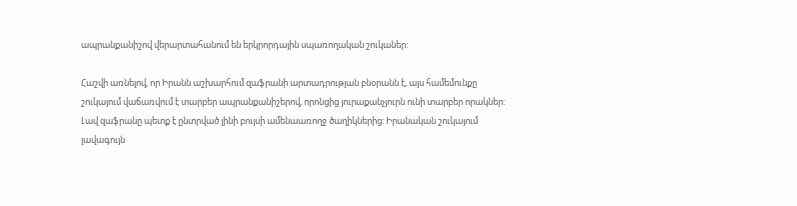ապրանքանիշով վերարտահանում են երկրորդային սպառողական շուկաներ:

Հաշվի առնելով, որ Իրանն աշխարհում զաֆրանի արտադրության բնօրանն է, այս համեմունքը շուկայում վաճառվում է տարբեր ապրանքանիշերով, որոնցից յուրաքանչյուրն ունի տարբեր որակներ: Լավ զաֆրանը պետք է ընտրված լինի բույսի ամենաառողջ ծաղիկներից: Իրանական շուկայում լավագույն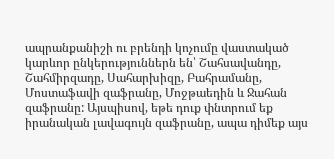ապրանքանիշի ու բրենդի կոչումը վաստակած կարևոր ընկերություններն են՝ Շահսավանդը, Շահմիրզադը, Սահարխիզը, Բահրամանը, Մոստաֆավի զաֆրանը, Մոջթաեդին և Ջահան զաֆրանը: Այսպիսով, եթե դուք փնտրում եք իրանական լավագույն զաֆրանը, ապա դիմեք այս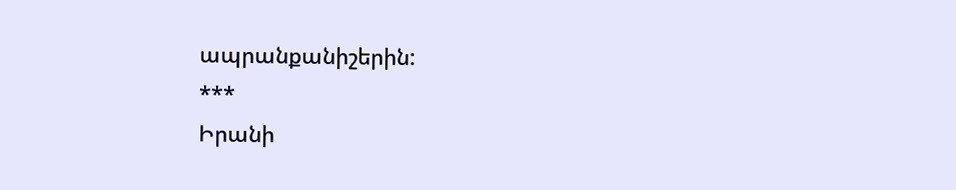ապրանքանիշերին:
***
Իրանի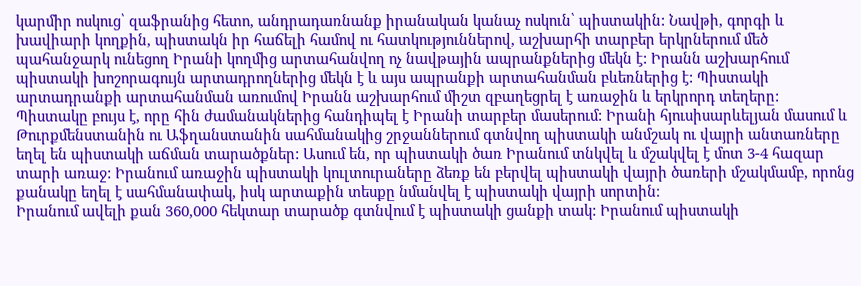կարմիր ոսկուց՝ զաֆրանից հետո, անդրադառնանք իրանական կանաչ ոսկուն՝ պիստակին: Նավթի, գորգի և խավիարի կողքին, պիստակն իր հաճելի համով ու հատկություններով, աշխարհի տարբեր երկրներում մեծ պահանջարկ ունեցող Իրանի կողմից արտահանվող ոչ նավթային ապրանքներից մեկն է: Իրանն աշխարհում պիստակի խոշորագույն արտադրողներից մեկն է և այս ապրանքի արտահանման բևեռներից է: Պիստակի արտադրանքի արտահանման առումով Իրանն աշխարհում միշտ զբաղեցրել է առաջին և երկրորդ տեղերը:
Պիստակը բույս է, որը հին ժամանակներից հանդիպել է Իրանի տարբեր մասերում: Իրանի հյուսիսարևելյան մասում և Թուրքմենստանին ու Աֆղանստանին սահմանակից շրջաններում գտնվող պիստակի անմշակ ու վայրի անտառները եղել են պիստակի աճման տարածքներ: Ասում են, որ պիստակի ծառ Իրանում տնկվել և մշակվել է մոտ 3-4 հազար տարի առաջ: Իրանում առաջին պիստակի կուլտուրաները ձեռք են բերվել պիստակի վայրի ծառերի մշակմամբ, որոնց քանակը եղել է սահմանափակ, իսկ արտաքին տեսքը նմանվել է պիստակի վայրի սորտին։
Իրանում ավելի քան 360,000 հեկտար տարածք գտնվում է պիստակի ցանքի տակ: Իրանում պիստակի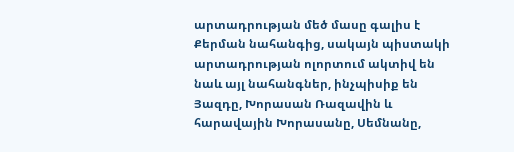արտադրության մեծ մասը գալիս է Քերման նահանգից, սակայն պիստակի արտադրության ոլորտում ակտիվ են նաև այլ նահանգներ, ինչպիսիք են Յազդը, Խորասան Ռազավին և հարավային Խորասանը, Սեմնանը,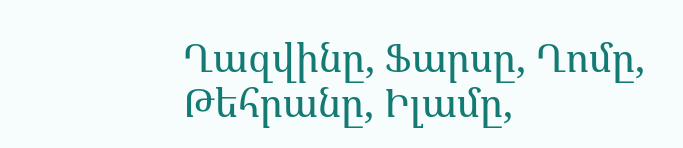Ղազվինը, Ֆարսը, Ղոմը, Թեհրանը, Իլամը,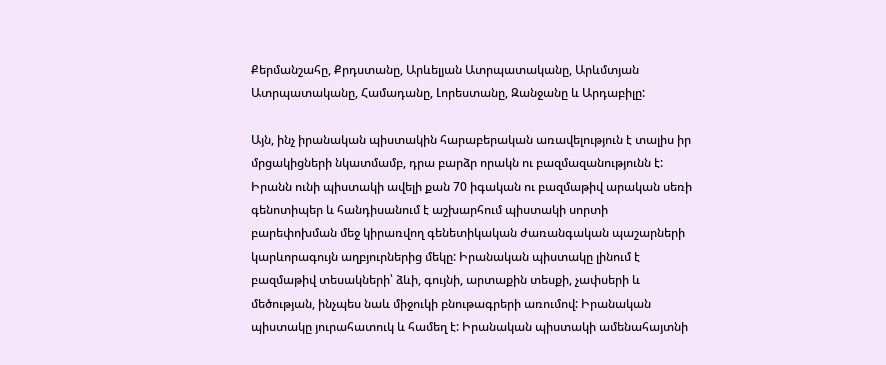Քերմանշահը, Քրդստանը, Արևելյան Ատրպատականը, Արևմտյան Ատրպատականը, Համադանը, Լորեստանը, Զանջանը և Արդաբիլը:

Այն, ինչ իրանական պիստակին հարաբերական առավելություն է տալիս իր մրցակիցների նկատմամբ, դրա բարձր որակն ու բազմազանությունն է: Իրանն ունի պիստակի ավելի քան 70 իգական ու բազմաթիվ արական սեռի գենոտիպեր և հանդիսանում է աշխարհում պիստակի սորտի բարեփոխման մեջ կիրառվող գենետիկական ժառանգական պաշարների կարևորագույն աղբյուրներից մեկը: Իրանական պիստակը լինում է բազմաթիվ տեսակների՝ ձևի, գույնի, արտաքին տեսքի, չափսերի և մեծության, ինչպես նաև միջուկի բնութագրերի առումով: Իրանական պիստակը յուրահատուկ և համեղ է: Իրանական պիստակի ամենահայտնի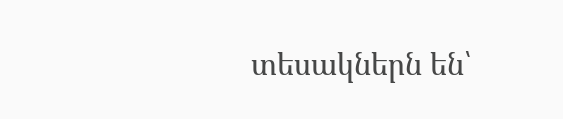տեսակներն են՝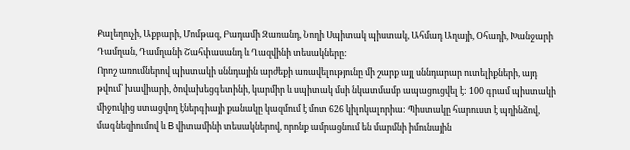Քալեղուչի, Աքբարի, Մոմթազ, Բադամի Զառանդ, Նողի Սպիտակ պիստակ, Ահմադ Աղայի, Օհադի, Խանջարի Դամղան, Դամղանի Շահփասանդ և Ղազվինի տեսակները:
Որոշ առումներով պիստակի սննդային արժեքի առավելությունը մի շարք այլ սննդարար ուտելիքների, այդ թվում՝ խավիարի, ծովախեցգետինի, կարմիր և սպիտակ մսի նկատմամբ ապացուցվել է: 100 գրամ պիստակի միջուկից ստացվող էներգիայի քանակը կազմում է մոտ 626 կիլոկալորիա: Պիստակը հարուստ է պղինձով, մագնեզիումով և B վիտամինի տեսակներով, որոնք ամրացնում են մարմնի իմունային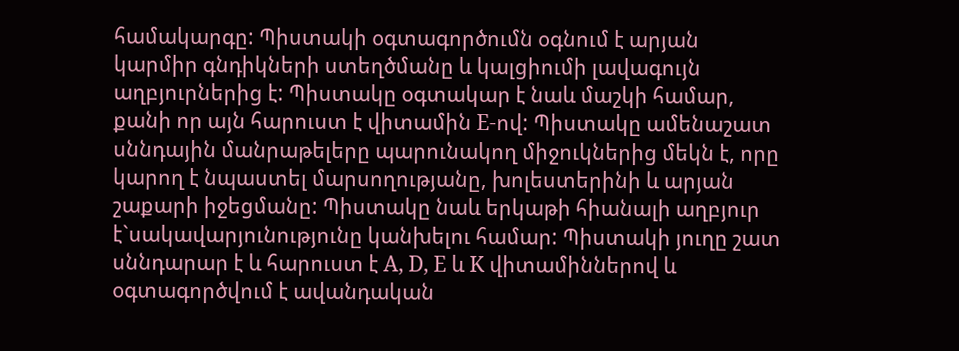համակարգը: Պիստակի օգտագործումն օգնում է արյան կարմիր գնդիկների ստեղծմանը և կալցիումի լավագույն աղբյուրներից է: Պիստակը օգտակար է նաև մաշկի համար, քանի որ այն հարուստ է վիտամին E-ով: Պիստակը ամենաշատ սննդային մանրաթելերը պարունակող միջուկներից մեկն է, որը կարող է նպաստել մարսողությանը, խոլեստերինի և արյան շաքարի իջեցմանը: Պիստակը նաև երկաթի հիանալի աղբյուր է`սակավարյունությունը կանխելու համար: Պիստակի յուղը շատ սննդարար է և հարուստ է A, D, E և K վիտամիններով և օգտագործվում է ավանդական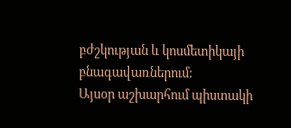բժշկության և կոսմետիկայի բնագավառներում:
Այսօր աշխարհում պիստակի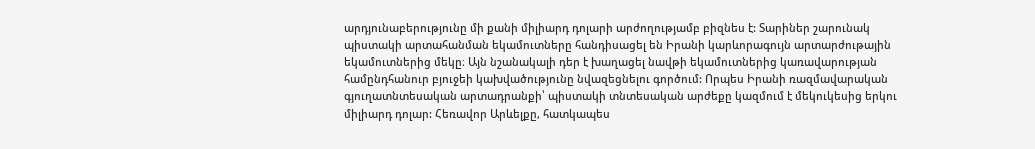արդյունաբերությունը մի քանի միլիարդ դոլարի արժողությամբ բիզնես է: Տարիներ շարունակ պիստակի արտահանման եկամուտները հանդիսացել են Իրանի կարևորագույն արտարժութային եկամուտներից մեկը։ Այն նշանակալի դեր է խաղացել նավթի եկամուտներից կառավարության համընդհանուր բյուջեի կախվածությունը նվազեցնելու գործում: Որպես Իրանի ռազմավարական գյուղատնտեսական արտադրանքի՝ պիստակի տնտեսական արժեքը կազմում է մեկուկեսից երկու միլիարդ դոլար: Հեռավոր Արևելքը, հատկապես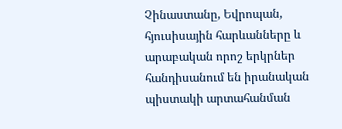Չինաստանը, Եվրոպան, հյուսիսային հարևանները և արաբական որոշ երկրներ հանդիսանում են իրանական պիստակի արտահանման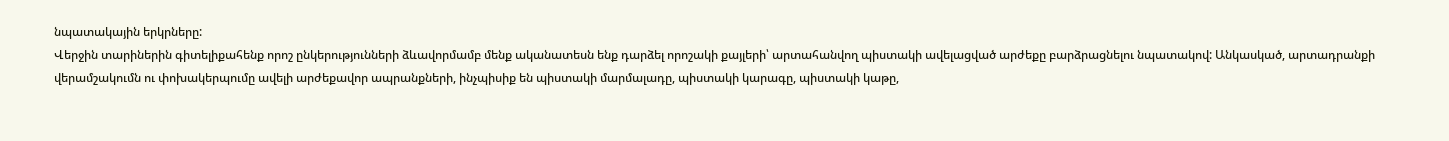նպատակային երկրները:
Վերջին տարիներին գիտելիքահենք որոշ ընկերությունների ձևավորմամբ մենք ականատեսն ենք դարձել որոշակի քայլերի՝ արտահանվող պիստակի ավելացված արժեքը բարձրացնելու նպատակով: Անկասկած, արտադրանքի վերամշակումն ու փոխակերպումը ավելի արժեքավոր ապրանքների, ինչպիսիք են պիստակի մարմալադը, պիստակի կարագը, պիստակի կաթը,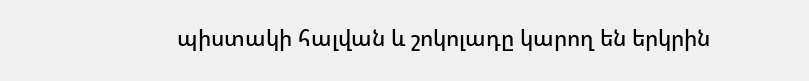պիստակի հալվան և շոկոլադը կարող են երկրին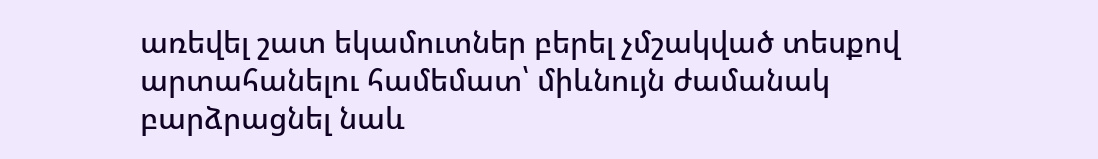առեվել շատ եկամուտներ բերել չմշակված տեսքով արտահանելու համեմատ՝ միևնույն ժամանակ բարձրացնել նաև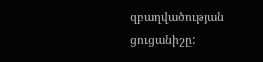զբաղվածության ցուցանիշը: